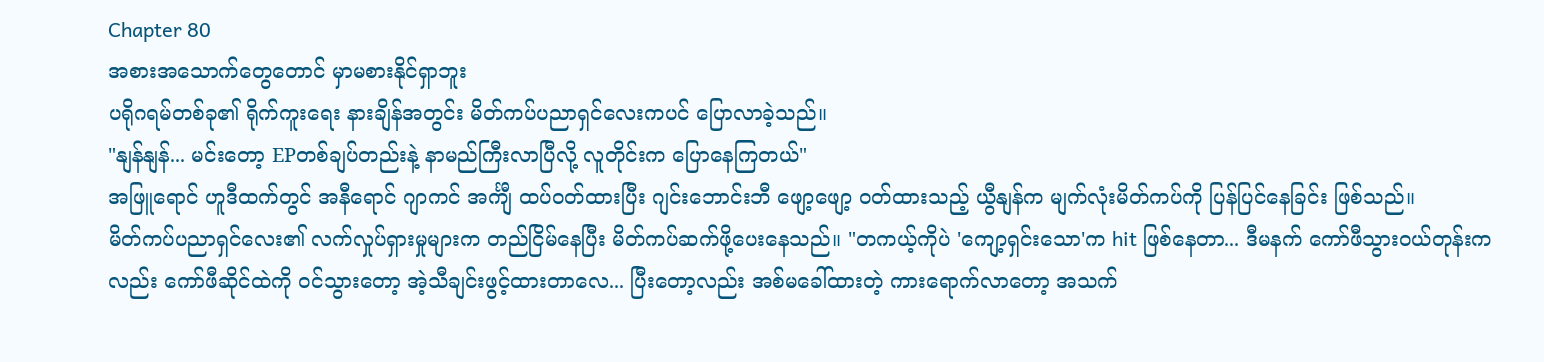Chapter 80
အစားအသောက်တွေတောင် မှာမစားနိုင်ရှာဘူး
ပရိုဂရမ်တစ်ခု၏ ရိုက်ကူးရေး နားချိန်အတွင်း မိတ်ကပ်ပညာရှင်လေးကပင် ပြောလာခဲ့သည်။
"နျန်နျန်... မင်းတော့ EPတစ်ချပ်တည်းနဲ့ နာမည်ကြီးလာပြီလို့ လူတိုင်းက ပြောနေကြတယ်"
အဖြူရောင် ဟူဒီထက်တွင် အနီရောင် ဂျာကင် အင်္ကျီ ထပ်ဝတ်ထားပြီး ဂျင်းဘောင်းဘီ ဖျော့ဖျော့ ဝတ်ထားသည့် ယွီနျန်က မျက်လုံးမိတ်ကပ်ကို ပြန်ပြင်နေခြင်း ဖြစ်သည်။
မိတ်ကပ်ပညာရှင်လေး၏ လက်လှုပ်ရှားမှုများက တည်ငြိမ်နေပြီး မိတ်ကပ်ဆက်ဖို့ပေးနေသည်။ "တကယ့်ကိုပဲ 'ကျော့ရှင်းသော'က hit ဖြစ်နေတာ... ဒီမနက် ကော်ဖီသွားဝယ်တုန်းကလည်း ကော်ဖီဆိုင်ထဲကို ဝင်သွားတော့ အဲ့သီချင်းဖွင့်ထားတာလေ... ပြီးတော့လည်း အစ်မခေါ်ထားတဲ့ ကားရောက်လာတော့ အသက်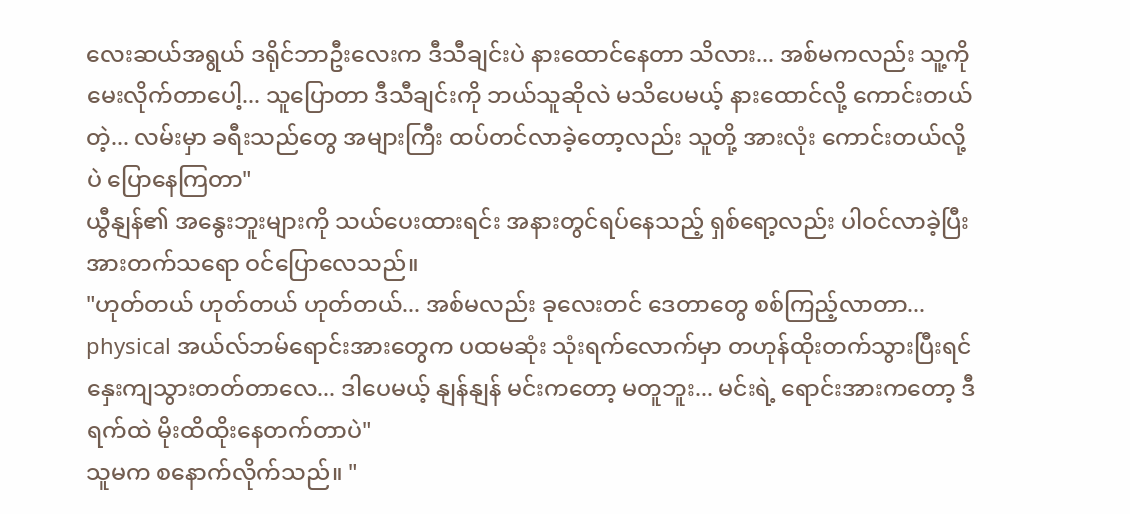လေးဆယ်အရွယ် ဒရိုင်ဘာဦးလေးက ဒီသီချင်းပဲ နားထောင်နေတာ သိလား... အစ်မကလည်း သူ့ကို မေးလိုက်တာပေါ့... သူပြောတာ ဒီသီချင်းကို ဘယ်သူဆိုလဲ မသိပေမယ့် နားထောင်လို့ ကောင်းတယ်တဲ့... လမ်းမှာ ခရီးသည်တွေ အများကြီး ထပ်တင်လာခဲ့တော့လည်း သူတို့ အားလုံး ကောင်းတယ်လို့ပဲ ပြောနေကြတာ"
ယွီနျန်၏ အနွေးဘူးများကို သယ်ပေးထားရင်း အနားတွင်ရပ်နေသည့် ရှစ်ရော့လည်း ပါဝင်လာခဲ့ပြီး အားတက်သရော ဝင်ပြောလေသည်။
"ဟုတ်တယ် ဟုတ်တယ် ဟုတ်တယ်... အစ်မလည်း ခုလေးတင် ဒေတာတွေ စစ်ကြည့်လာတာ... physical အယ်လ်ဘမ်ရောင်းအားတွေက ပထမဆုံး သုံးရက်လောက်မှာ တဟုန်ထိုးတက်သွားပြီးရင် နှေးကျသွားတတ်တာလေ... ဒါပေမယ့် နျန်နျန် မင်းကတော့ မတူဘူး... မင်းရဲ့ ရောင်းအားကတော့ ဒီရက်ထဲ မိုးထိထိုးနေတက်တာပဲ"
သူမက စနောက်လိုက်သည်။ "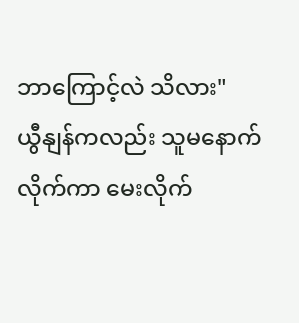ဘာကြောင့်လဲ သိလား"
ယွီနျန်ကလည်း သူမနောက်လိုက်ကာ မေးလိုက်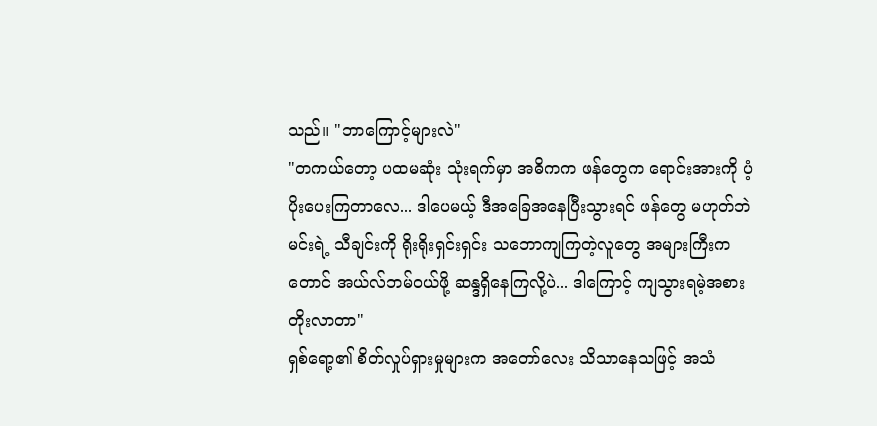သည်။ "ဘာကြောင့်များလဲ"
"တကယ်တော့ ပထမဆုံး သုံးရက်မှာ အဓိကက ဖန်တွေက ရောင်းအားကို ပံ့ပိုးပေးကြတာလေ... ဒါပေမယ့် ဒီအခြေအနေပြီးသွားရင် ဖန်တွေ မဟုတ်ဘဲ မင်းရဲ့ သီချင်းကို ရိုးရိုးရှင်းရှင်း သဘောကျကြတဲ့လူတွေ အများကြီးကတောင် အယ်လ်ဘမ်ဝယ်ဖို့ ဆန္ဒရှိနေကြလို့ပဲ... ဒါကြောင့် ကျသွားရမဲ့အစား တိုးလာတာ"
ရှစ်ရော့၏ စိတ်လှုပ်ရှားမှုများက အတော်လေး သိသာနေသဖြင့် အသံ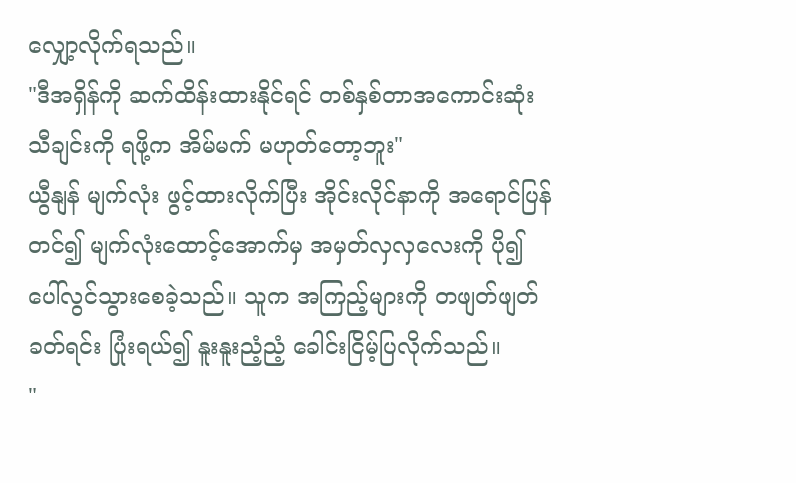လျှော့လိုက်ရသည်။
"ဒီအရှိန်ကို ဆက်ထိန်းထားနိုင်ရင် တစ်နှစ်တာအကောင်းဆုံးသီချင်းကို ရဖို့က အိမ်မက် မဟုတ်တော့ဘူး"
ယွီနျန် မျက်လုံး ဖွင့်ထားလိုက်ပြီး အိုင်းလိုင်နာကို အရောင်ပြန်တင်၍ မျက်လုံးထောင့်အောက်မှ အမှတ်လှလှလေးကို ပို၍ ပေါ်လွင်သွားစေခဲ့သည်။ သူက အကြည့်များကို တဖျတ်ဖျတ် ခတ်ရင်း ပြုံးရယ်၍ နူးနူးညံ့ညံ့ ခေါင်းငြိမ့်ပြလိုက်သည်။
"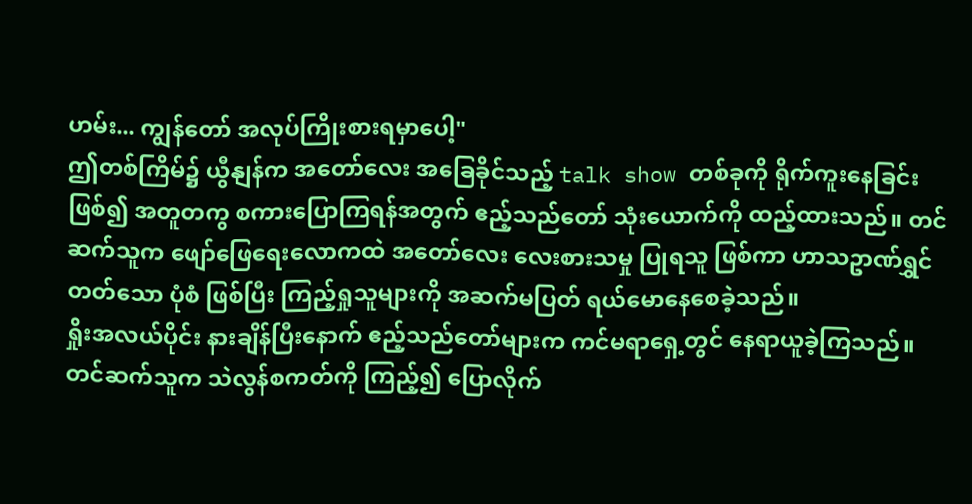ဟမ်း... ကျွန်တော် အလုပ်ကြိုးစားရမှာပေါ့"
ဤတစ်ကြိမ်၌ ယွီနျန်က အတော်လေး အခြေခိုင်သည့် talk show တစ်ခုကို ရိုက်ကူးနေခြင်း ဖြစ်၍ အတူတကွ စကားပြောကြရန်အတွက် ဧည့်သည်တော် သုံးယောက်ကို ထည့်ထားသည်။ တင်ဆက်သူက ဖျော်ဖြေရေးလောကထဲ အတော်လေး လေးစားသမှု ပြုရသူ ဖြစ်ကာ ဟာသဥာဏ်ရွှင်တတ်သော ပုံစံ ဖြစ်ပြီး ကြည့်ရှုသူများကို အဆက်မပြတ် ရယ်မောနေစေခဲ့သည်။
ရှိုးအလယ်ပိုင်း နားချိန်ပြီးနောက် ဧည့်သည်တော်များက ကင်မရာရှေ့တွင် နေရာယူခဲ့ကြသည်။ တင်ဆက်သူက သဲလွန်စကတ်ကို ကြည့်၍ ပြောလိုက်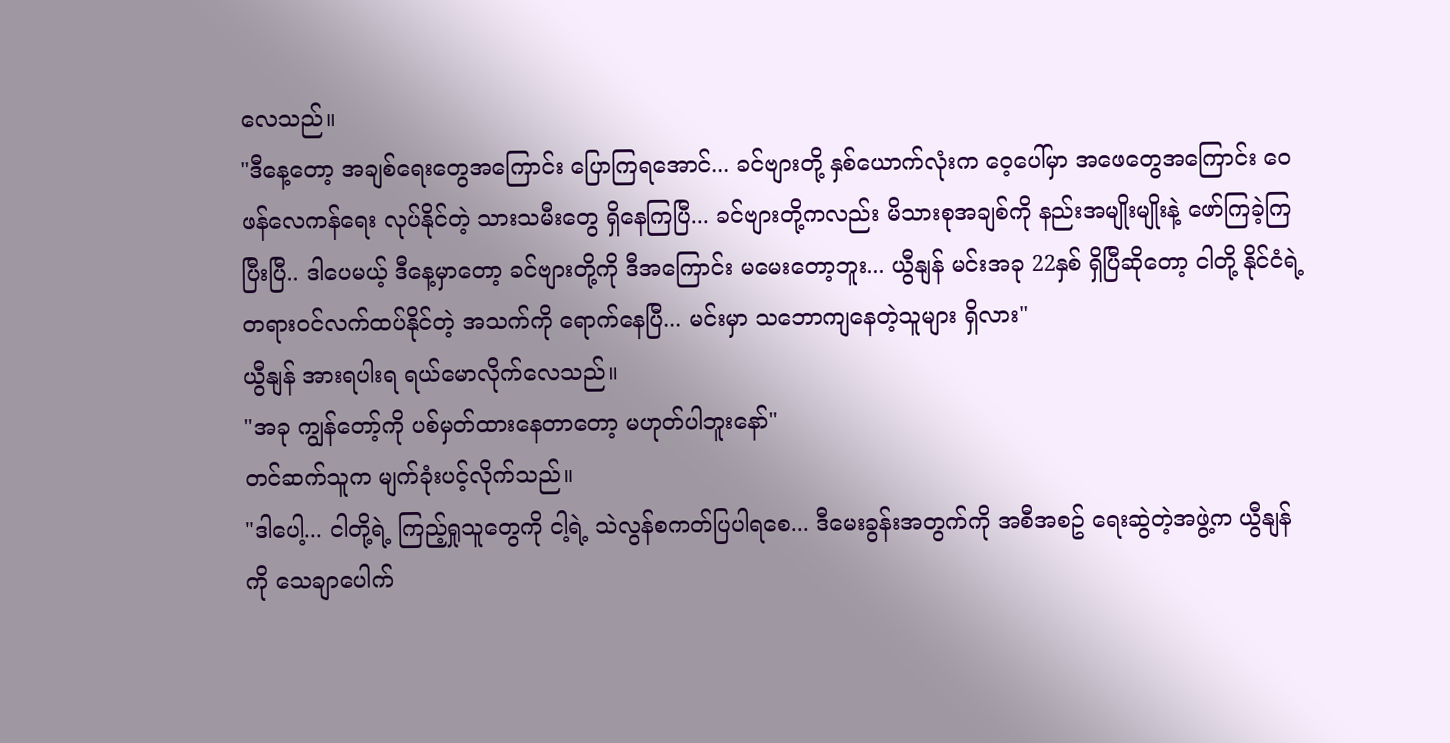လေသည်။
"ဒီနေ့တော့ အချစ်ရေးတွေအကြောင်း ပြောကြရအောင်... ခင်ဗျားတို့ နှစ်ယောက်လုံးက ဝေ့ပေါ်မှာ အဖေတွေအကြောင်း ဝေဖန်လေကန်ရေး လုပ်နိုင်တဲ့ သားသမီးတွေ ရှိနေကြပြီ... ခင်ဗျားတို့ကလည်း မိသားစုအချစ်ကို နည်းအမျိုးမျိုးနဲ့ ဖော်ကြခဲ့ကြပြီးပြီ.. ဒါပေမယ့် ဒီနေ့မှာတော့ ခင်ဗျားတို့ကို ဒီအကြောင်း မမေးတော့ဘူး... ယွီနျန် မင်းအခု 22နှစ် ရှိပြီဆိုတော့ ငါတို့ နိုင်ငံရဲ့ တရားဝင်လက်ထပ်နိုင်တဲ့ အသက်ကို ရောက်နေပြီ... မင်းမှာ သဘောကျနေတဲ့သူများ ရှိလား"
ယွီနျန် အားရပါးရ ရယ်မောလိုက်လေသည်။
"အခု ကျွန်တော့်ကို ပစ်မှတ်ထားနေတာတော့ မဟုတ်ပါဘူးနော်"
တင်ဆက်သူက မျက်ခုံးပင့်လိုက်သည်။
"ဒါပေါ့... ငါတို့ရဲ့ ကြည့်ရှုသူတွေကို ငါ့ရဲ့ သဲလွန်စကတ်ပြပါရစေ... ဒီမေးခွန်းအတွက်ကို အစီအစဥ် ရေးဆွဲတဲ့အဖွဲ့က ယွီနျန်ကို သေချာပေါက်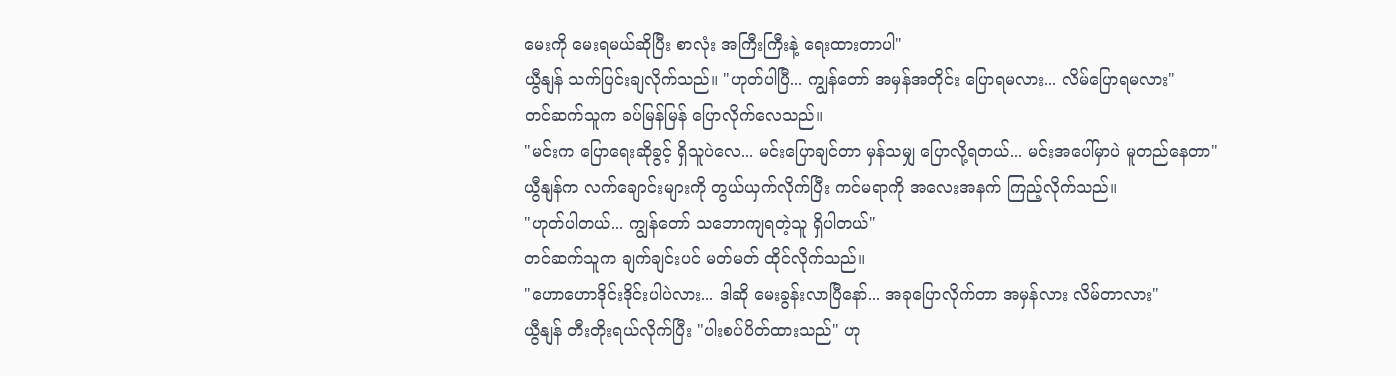မေးကို မေးရမယ်ဆိုပြီး စာလုံး အကြီးကြီးနဲ့ ရေးထားတာပါ"
ယွီနျန် သက်ပြင်းချလိုက်သည်။ "ဟုတ်ပါပြီ... ကျွန်တော် အမှန်အတိုင်း ပြောရမလား... လိမ်ပြောရမလား"
တင်ဆက်သူက ခပ်မြန်မြန် ပြောလိုက်လေသည်။
"မင်းက ပြောရေးဆိုခွင့် ရှိသူပဲလေ... မင်းပြောချင်တာ မှန်သမျှ ပြောလို့ရတယ်... မင်းအပေါ်မှာပဲ မူတည်နေတာ"
ယွီနျန်က လက်ချောင်းများကို တွယ်ယှက်လိုက်ပြီး ကင်မရာကို အလေးအနက် ကြည့်လိုက်သည်။
"ဟုတ်ပါတယ်... ကျွန်တော် သဘောကျရတဲ့သူ ရှိပါတယ်"
တင်ဆက်သူက ချက်ချင်းပင် မတ်မတ် ထိုင်လိုက်သည်။
"ဟောဟောဒိုင်းဒိုင်းပါပဲလား... ဒါဆို မေးခွန်းလာပြီနော်... အခုပြောလိုက်တာ အမှန်လား လိမ်တာလား"
ယွီနျန် တီးတိုးရယ်လိုက်ပြီး "ပါးစပ်ပိတ်ထားသည်" ဟု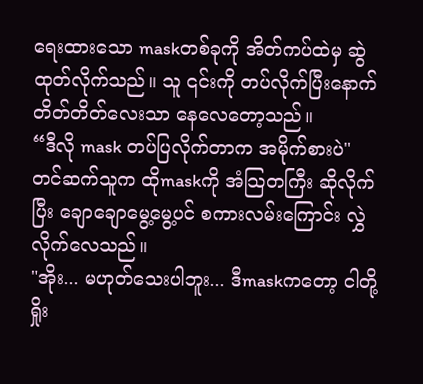ရေးထားသော maskတစ်ခုကို အိတ်ကပ်ထဲမှ ဆွဲထုတ်လိုက်သည်။ သူ ၎င်းကို တပ်လိုက်ပြီးနောက် တိတ်တိတ်လေးသာ နေလေတော့သည်။
“ဒီလို mask တပ်ပြလိုက်တာက အမိုက်စားပဲ"
တင်ဆက်သူက ထိုmaskကို အံသြတကြီး ဆိုလိုက်ပြီး ချောချောမွေ့မွေ့ပင် စကားလမ်းကြောင်း လွှဲလိုက်လေသည်။
"အိုး... မဟုတ်သေးပါဘူး... ဒီmaskကတော့ ငါတို့ရှိုး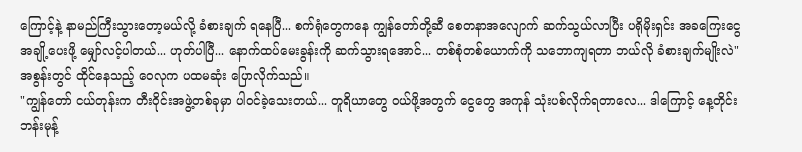ကြောင့်နဲ့ နာမည်ကြီးသွားတော့မယ်လို့ ခံစားချက် ရနေပြီ... စက်ရုံတွေကနေ ကျွန်တော်တို့ဆီ စေတနာအလျောက် ဆက်သွယ်လာပြီး ပရိုမိုးရှင်း အခကြေးငွေ အချို့ပေးဖို့ မျှော်လင့်ပါတယ်... ဟုတ်ပါပြီ... နောက်ထပ်မေးခွန်းကို ဆက်သွားရအောင်... တစ်စုံတစ်ယောက်ကို သဘောကျရတာ ဘယ်လို ခံစားချက်မျိုးလဲ"
အစွန်းတွင် ထိုင်နေသည့် ဝေလုက ပထမဆုံး ပြောလိုက်သည်။
"ကျွန်တော် ငယ်တုန်းက တီးဝိုင်းအဖွဲ့တစ်ခုမှာ ပါဝင်ခဲ့သေးတယ်... တူရိယာတွေ ဝယ်ဖို့အတွက် ငွေတွေ အကုန် သုံးပစ်လိုက်ရတာလေ... ဒါကြောင့် နေ့တိုင်း ဘန်းမုန့်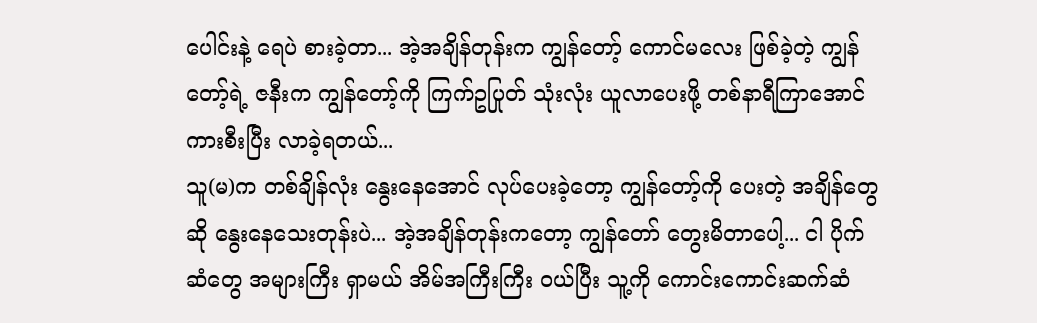ပေါင်းနဲ့ ရေပဲ စားခဲ့တာ... အဲ့အချိန်တုန်းက ကျွန်တော့် ကောင်မလေး ဖြစ်ခဲ့တဲ့ ကျွန်တော့်ရဲ့ ဇနီးက ကျွန်တော့်ကို ကြက်ဥပြုတ် သုံးလုံး ယူလာပေးဖို့ တစ်နာရီကြာအောင် ကားစီးပြီး လာခဲ့ရတယ်...
သူ(မ)က တစ်ချိန်လုံး နွေးနေအောင် လုပ်ပေးခဲ့တော့ ကျွန်တော့်ကို ပေးတဲ့ အချိန်တွေဆို နွေးနေသေးတုန်းပဲ... အဲ့အချိန်တုန်းကတော့ ကျွန်တော် တွေးမိတာပေါ့... ငါ ပိုက်ဆံတွေ အများကြီး ရှာမယ် အိမ်အကြီးကြီး ဝယ်ပြီး သူ့ကို ကောင်းကောင်းဆက်ဆံ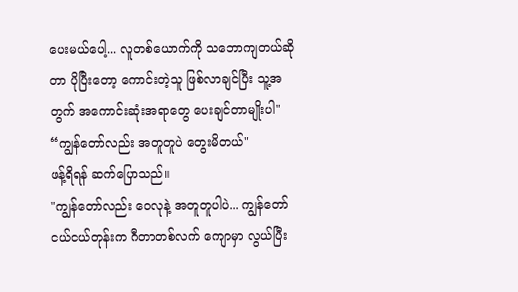ပေးမယ်ပေါ့... လူတစ်ယောက်ကို သဘောကျတယ်ဆိုတာ ပိုပြီးတော့ ကောင်းတဲ့သူ ဖြစ်လာချင်ပြီး သူ့အတွက် အကောင်းဆုံးအရာတွေ ပေးချင်တာမျိုးပါ"
“ကျွန်တော်လည်း အတူတူပဲ တွေးမိတယ်"
ဖန့်ရိရန် ဆက်ပြောသည်။
"ကျွန်တော်လည်း ဝေလုနဲ့ အတူတူပါပဲ... ကျွန်တော် ငယ်ငယ်တုန်းက ဂီတာတစ်လက် ကျောမှာ လွယ်ပြီး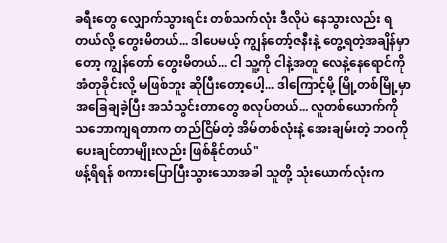ခရီးတွေ လျှောက်သွားရင်း တစ်သက်လုံး ဒီလိုပဲ နေသွားလည်း ရတယ်လို့ တွေးမိတယ်... ဒါပေမယ့် ကျွန်တော့်ဇနီးနဲ့ တွေ့ရတဲ့အချိန်မှာတော့ ကျွန်တော် တွေးမိတယ်... ငါ သူ့ကို ငါနဲ့အတူ လေနဲ့နေရောင်ကို အံတုခိုင်းလို့ မဖြစ်ဘူး ဆိုပြီးတော့ပေါ့... ဒါကြောင့်မို့ မြို့တစ်မြို့မှာ အခြေချခဲ့ပြီး အသံသွင်းတာတွေ စလုပ်တယ်... လူတစ်ယောက်ကို သဘောကျရတာက တည်ငြိမ်တဲ့ အိမ်တစ်လုံးနဲ့ အေးချမ်းတဲ့ ဘဝကို ပေးချင်တာမျိုးလည်း ဖြစ်နိုင်တယ်"
ဖန့်ရိရန် စကားပြောပြီးသွားသောအခါ သူတို့ သုံးယောက်လုံးက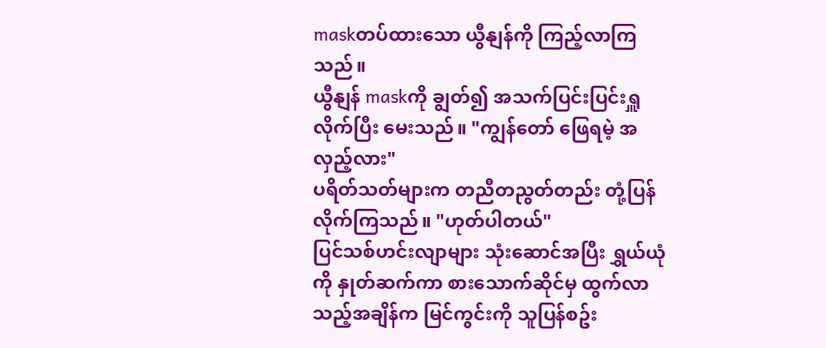maskတပ်ထားသော ယွီနျန်ကို ကြည့်လာကြသည်။
ယွီနျန် maskကို ချွတ်၍ အသက်ပြင်းပြင်းရှူလိုက်ပြီး မေးသည်။ "ကျွန်တော် ဖြေရမဲ့ အလှည့်လား"
ပရိတ်သတ်များက တညီတညွတ်တည်း တုံ့ပြန်လိုက်ကြသည်။ "ဟုတ်ပါတယ်"
ပြင်သစ်ဟင်းလျာများ သုံးဆောင်အပြီး ရွှယ်ယုံကို နှုတ်ဆက်ကာ စားသောက်ဆိုင်မှ ထွက်လာသည့်အချိန်က မြင်ကွင်းကို သူပြန်စဥ်း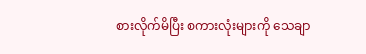စားလိုက်မိပြီး စကားလုံးများကို သေချာ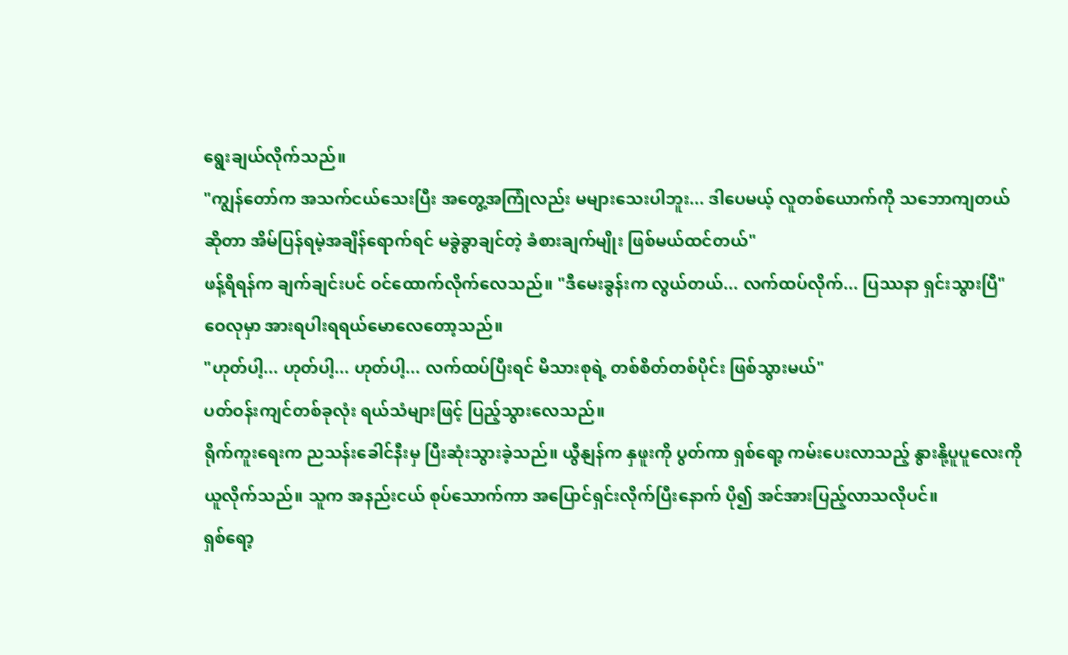ရွေးချယ်လိုက်သည်။
"ကျွန်တော်က အသက်ငယ်သေးပြီး အတွေ့အကြုံလည်း မများသေးပါဘူး... ဒါပေမယ့် လူတစ်ယောက်ကို သဘောကျတယ်ဆိုတာ အိမ်ပြန်ရမဲ့အချိန်ရောက်ရင် မခွဲခွာချင်တဲ့ ခံစားချက်မျိုး ဖြစ်မယ်ထင်တယ်"
ဖန့်ရိရန်က ချက်ချင်းပင် ဝင်ထောက်လိုက်လေသည်။ "ဒီမေးခွန်းက လွယ်တယ်... လက်ထပ်လိုက်... ပြဿနာ ရှင်းသွားပြီ"
ဝေလုမှာ အားရပါးရရယ်မောလေတော့သည်။
"ဟုတ်ပါ့... ဟုတ်ပါ့... ဟုတ်ပါ့... လက်ထပ်ပြီးရင် မိသားစုရဲ့ တစ်စိတ်တစ်ပိုင်း ဖြစ်သွားမယ်"
ပတ်ဝန်းကျင်တစ်ခုလုံး ရယ်သံများဖြင့် ပြည့်သွားလေသည်။
ရိုက်ကူးရေးက ညသန်းခေါင်နီးမှ ပြီးဆုံးသွားခဲ့သည်။ ယွီနျန်က နှဖူးကို ပွတ်ကာ ရှစ်ရော့ ကမ်းပေးလာသည့် နွားနို့ပူပူလေးကို ယူလိုက်သည်။ သူက အနည်းငယ် စုပ်သောက်ကာ အပြောင်ရှင်းလိုက်ပြီးနောက် ပို၍ အင်အားပြည့်လာသလိုပင်။
ရှစ်ရော့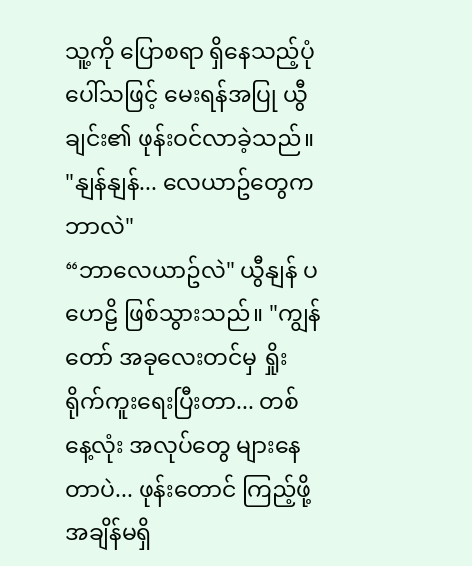သူ့ကို ပြောစရာ ရှိနေသည့်ပုံပေါ်သဖြင့် မေးရန်အပြု ယွီချင်း၏ ဖုန်းဝင်လာခဲ့သည်။
"နျန်နျန်... လေယာဥ်တွေကဘာလဲ"
“ဘာလေယာဥ်လဲ" ယွီနျန် ပဟေဠိ ဖြစ်သွားသည်။ "ကျွန်တော် အခုလေးတင်မှ ရှိုးရိုက်ကူးရေးပြီးတာ... တစ်နေ့လုံး အလုပ်တွေ များနေတာပဲ... ဖုန်းတောင် ကြည့်ဖို့ အချိန်မရှိ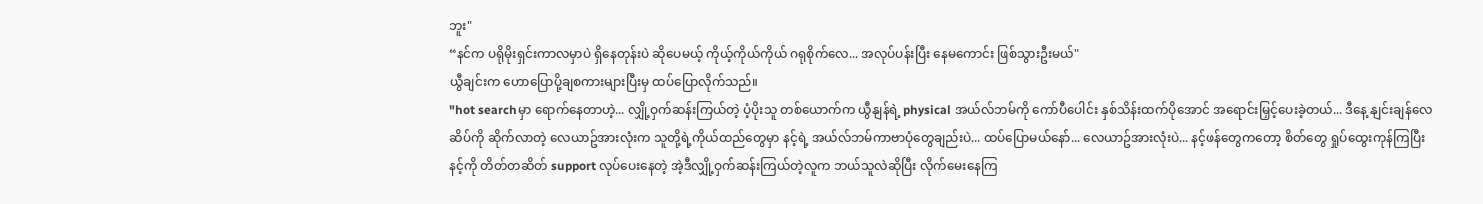ဘူး"
“နင်က ပရိုမိုးရှင်းကာလမှာပဲ ရှိနေတုန်းပဲ ဆိုပေမယ့် ကိုယ့်ကိုယ်ကိုယ် ဂရုစိုက်လေ... အလုပ်ပန်းပြီး နေမကောင်း ဖြစ်သွားဦးမယ်"
ယွီချင်းက ဟောပြောပို့ချစကားများပြီးမှ ထပ်ပြောလိုက်သည်။
"hot searchမှာ ရောက်နေတာဟဲ့... လျှို့ဝှက်ဆန်းကြယ်တဲ့ ပံ့ပိုးသူ တစ်ယောက်က ယွီနျန်ရဲ့ physical အယ်လ်ဘမ်ကို ကော်ပီပေါင်း နှစ်သိန်းထက်ပိုအောင် အရောင်းမြှင့်ပေးခဲ့တယ်... ဒီနေ့ နျင်းချန်လေဆိပ်ကို ဆိုက်လာတဲ့ လေယာဥ်အားလုံးက သူတို့ရဲ့ကိုယ်ထည်တွေမှာ နင့်ရဲ့ အယ်လ်ဘမ်ကာဗာပုံတွေချည်းပဲ... ထပ်ပြောမယ်နော်... လေယာဥ်အားလုံးပဲ... နင့်ဖန်တွေကတော့ စိတ်တွေ ရှုပ်ထွေးကုန်ကြပြီး နင့်ကို တိတ်တဆိတ် support လုပ်ပေးနေတဲ့ အဲ့ဒီလျှို့ဝှက်ဆန်းကြယ်တဲ့လူက ဘယ်သူလဲဆိုပြီး လိုက်မေးနေကြ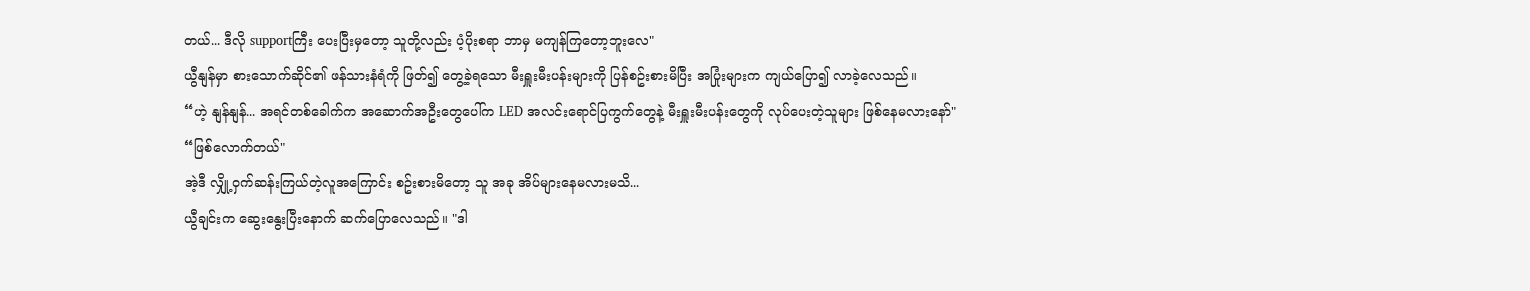တယ်... ဒီလို supportကြီး ပေးပြီးမှတော့ သူတို့လည်း ပံ့ပိုးစရာ ဘာမှ မကျန်ကြတော့ဘူးလေ"
ယွီနျန်မှာ စားသောက်ဆိုင်၏ ဖန်သားနံရံကို ဖြတ်၍ တွေ့ခဲ့ရသော မီးရှူးမီးပန်းများကို ပြန်စဥ်းစားမိပြီး အပြုံးများက ကျယ်ပြော၍ လာခဲ့လေသည်။
“ဟဲ့ နျန်နျန်... အရင်တစ်ခေါက်က အဆောက်အဦးတွေပေါ်က LED အလင်းရောင်ပြကွက်တွေနဲ့ မီးရှူးမီးပန်းတွေကို လုပ်ပေးတဲ့သူများ ဖြစ်နေမလားနော်"
“ဖြစ်လောက်တယ်"
အဲ့ဒီ လျှို့ဝှက်ဆန်းကြယ်တဲ့လူအကြောင်း စဥ်းစားမိတော့ သူ အခု အိပ်များနေမလားမသိ...
ယွီချင်းက ဆွေးနွေးပြီးနောက် ဆက်ပြောလေသည်။ "ဒါ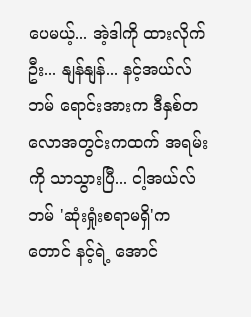ပေမယ့်... အဲ့ဒါကို ထားလိုက်ဦး... နျန်နျန်... နင့်အယ်လ်ဘမ် ရောင်းအားက ဒီနှစ်တလောအတွင်းကထက် အရမ်းကို သာသွားပြီ... ငါ့အယ်လ်ဘမ် 'ဆုံးရှုံးစရာမရှိ'ကတောင် နင့်ရဲ့ အောင်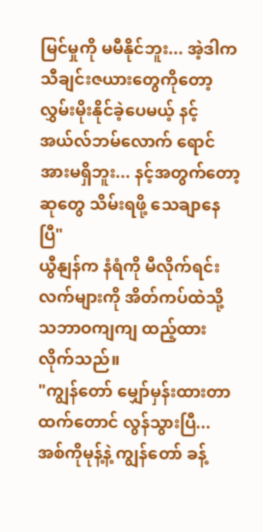မြင်မှုကို မမီနိုင်ဘူး... အဲ့ဒါက သီချင်းဇယားတွေကိုတော့ လွှမ်းမိုးနိုင်ခဲ့ပေမယ့် နင့်အယ်လ်ဘမ်လောက် ရောင်အားမရှိဘူး... နင့်အတွက်တော့ ဆုတွေ သိမ်းရဖို့ သေချာနေပြီ"
ယွီနျန်က နံရံကို မီလိုက်ရင်း လက်များကို အိတ်ကပ်ထဲသို့ သဘာဝကျကျ ထည့်ထားလိုက်သည်။
"ကျွန်တော် မျှော်မှန်းထားတာထက်တောင် လွန်သွားပြီ... အစ်ကိုမုန့်နဲ့ ကျွန်တော် ခန့်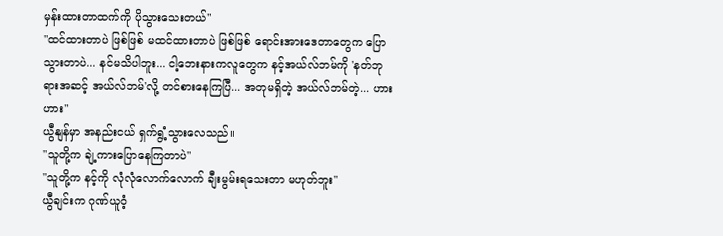မှန်းထားတာထက်ကို ပိုသွားသေးတယ်"
"ထင်ထားတာပဲ ဖြစ်ဖြစ် မထင်ထားတာပဲ ဖြစ်ဖြစ် ရောင်းအားဒေတာတွေက ပြောသွားတာပဲ... နင်မသိပါဘူး... ငါ့ဘေးနားကလူတွေက နင့်အယ်လ်ဘမ်ကို 'နတ်ဘုရားအဆင့် အယ်လ်ဘမ်'လို့ တင်စားနေကြပြီ... အတုမရှိတဲ့ အယ်လ်ဘမ်တဲ့... ဟားဟား"
ယွီနျန်မှာ အနည်းငယ် ရှက်ရွံ့သွားလေသည်။
"သူတို့က ချဲ့ကားပြောနေကြတာပဲ"
"သူတို့က နင့်ကို လုံလုံလောက်လောက် ချီးမွမ်းရသေးတာ မဟုတ်ဘူး"
ယွီချင်းက ဂုဏ်ယူဝံ့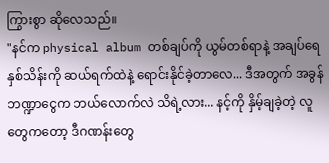ကြွားစွာ ဆိုလေသည်။
"နင်က physical album တစ်ချပ်ကို ယွမ်တစ်ရာနဲ့ အချပ်ရေနှစ်သိန်းကို ဆယ်ရက်ထဲနဲ့ ရောင်းနိုင်ခဲ့တာလေ... ဒီအတွက် အခွန်ဘဏ္ဍာငွေက ဘယ်လောက်လဲ သိရဲ့လား... နင့်ကို နှိမ့်ချခဲ့တဲ့ လူတွေကတော့ ဒီဂဏန်းတွေ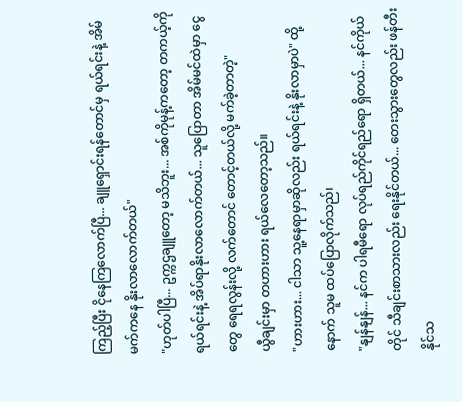ကြည့်ပြီး ငိုနေကြလောက်ပြီ... ချူရှောင်းရန်တောင်မှ ရယ်ရင်းနဲ့ အိမ်မက်ကနေ နိုးလာလောက်တယ်"
"ဟုတ်ပါပြီ... ဥက္ကဌချူတော့ မသိဘူး... အစ်ကိုမုန့်ကတော့ တကယ့်ကို ရယ်ရင်းနဲ့ အိပ်ရာနိုးလာလောက်တယ်... သူပြောတာ အိမ်မင်ထဲမှာ ငွေတွေ ရေရလွန်းလို့ လက်တောင် တောင့်တယ်လို့ မက်ခဲ့တာတဲ့"
ယွီချင်းမှာ တဟားဟား ရယ်လေတော့သည်။
"ဟားဟား... ငါသာ သူ့နေရာမှာဆိုလည်း ရယ်ရင်းနဲ့ နိုးလာမှာပဲ" ထို့နောက် သူမ ထပ်ပြောလိုက်သည်၊
"နျန်နျန်... နင်က ပါရမီရော လုပ်ရည်ကိုင်ရည်ရော ရှိတယ်... နင်ကိုယ်တိုင် သီချင်းစာသားလည်း ရေးနိုင်တယ်... တေးသွားတွေလည်း ဖန်တီးနိုင်သ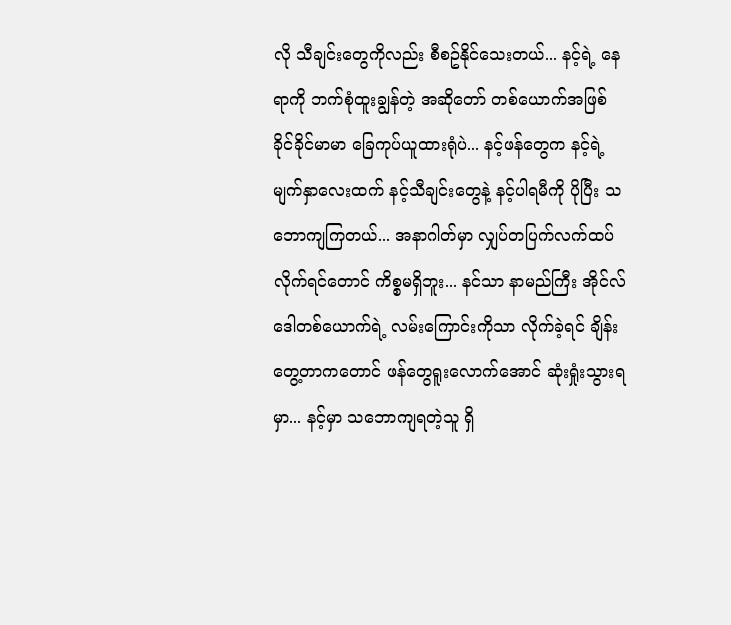လို သီချင်းတွေကိုလည်း စီစဥ်နိုင်သေးတယ်... နင့်ရဲ့ နေရာကို ဘက်စုံထူးချွန်တဲ့ အဆိုတော် တစ်ယောက်အဖြစ် ခိုင်ခိုင်မာမာ ခြေကုပ်ယူထားရုံပဲ... နင့်ဖန်တွေက နင့်ရဲ့ မျက်နှာလေးထက် နင့်သီချင်းတွေနဲ့ နင့်ပါရမီကို ပိုပြီး သဘောကျကြတယ်... အနာဂါတ်မှာ လျှပ်တပြက်လက်ထပ်လိုက်ရင်တောင် ကိစ္စမရှိဘူး... နင်သာ နာမည်ကြီး အိုင်လ်ဒေါတစ်ယောက်ရဲ့ လမ်းကြောင်းကိုသာ လိုက်ခဲ့ရင် ချိန်းတွေ့တာကတောင် ဖန်တွေရူးလောက်အောင် ဆုံးရှုံးသွားရမှာ... နင့်မှာ သဘောကျရတဲ့သူ ရှိ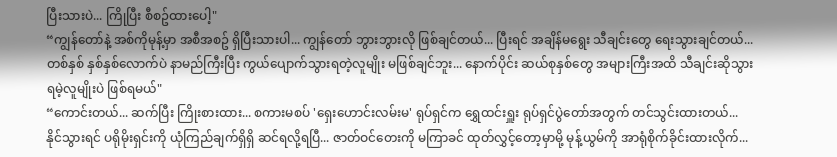ပြီးသားပဲ... ကြိုပြီး စီစဥ်ထားပေါ့"
“ကျွန်တော်နဲ့ အစ်ကိုမုန့်မှာ အစီအစဥ် ရှိပြီးသားပါ... ကျွန်တော် ဘွားဘွားလို ဖြစ်ချင်တယ်... ပြီးရင် အချိန်မရွေး သီချင်းတွေ ရေးသွားချင်တယ်... တစ်နှစ် နှစ်နှစ်လောက်ပဲ နာမည်ကြီးပြီး ကွယ်ပျောက်သွားရတဲ့လူမျိုး မဖြစ်ချင်ဘူး... နောက်ပိုင်း ဆယ်စုနှစ်တွေ အများကြီးအထိ သီချင်းဆိုသွားရမဲ့လူမျိုးပဲ ဖြစ်ရမယ်"
“ကောင်းတယ်... ဆက်ပြီး ကြိုးစားထား... စကားမစပ် 'ရှေးဟောင်းလမ်းမ' ရုပ်ရှင်က ရွှေထင်းရှူး ရုပ်ရှင်ပွဲတော်အတွက် တင်သွင်းထားတယ်... နိုင်သွားရင် ပရိုမိုးရှင်းကို ယုံကြည်ချက်ရှိရှိ ဆင်ရလို့ရပြီ... ဇာတ်ဝင်တေးကို မကြာခင် ထုတ်လွှင့်တော့မှာမို့ မုန့်ယွမ်ကို အာရုံစိုက်ခိုင်းထားလိုက်...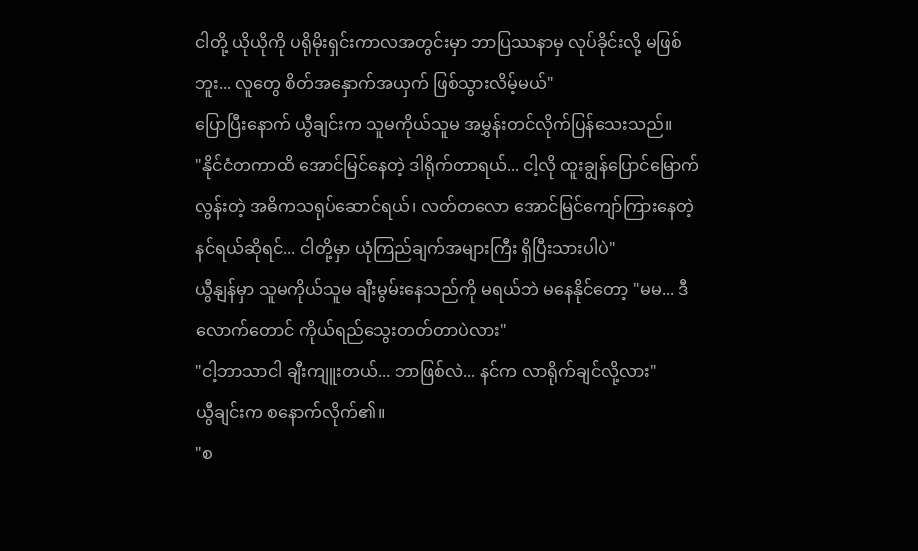ငါတို့ ယိုယိုကို ပရိုမိုးရှင်းကာလအတွင်းမှာ ဘာပြဿနာမှ လုပ်ခိုင်းလို့ မဖြစ်ဘူး... လူတွေ စိတ်အနှောက်အယှက် ဖြစ်သွားလိမ့်မယ်"
ပြောပြီးနောက် ယွီချင်းက သူမကိုယ်သူမ အမွှန်းတင်လိုက်ပြန်သေးသည်။
"နိုင်ငံတကာထိ အောင်မြင်နေတဲ့ ဒါရိုက်တာရယ်... ငါ့လို ထူးချွန်ပြောင်မြောက်လွန်းတဲ့ အဓိကသရုပ်ဆောင်ရယ်၊ လတ်တလော အောင်မြင်ကျော်ကြားနေတဲ့ နင်ရယ်ဆိုရင်... ငါတို့မှာ ယုံကြည်ချက်အများကြီး ရှိပြီးသားပါပဲ"
ယွီနျန်မှာ သူမကိုယ်သူမ ချီးမွမ်းနေသည်ကို မရယ်ဘဲ မနေနိုင်တော့ "မမ... ဒီလောက်တောင် ကိုယ်ရည်သွေးတတ်တာပဲလား"
"ငါ့ဘာသာငါ ချီးကျူးတယ်... ဘာဖြစ်လဲ... နင်က လာရိုက်ချင်လို့လား"
ယွီချင်းက စနောက်လိုက်၏။
"စ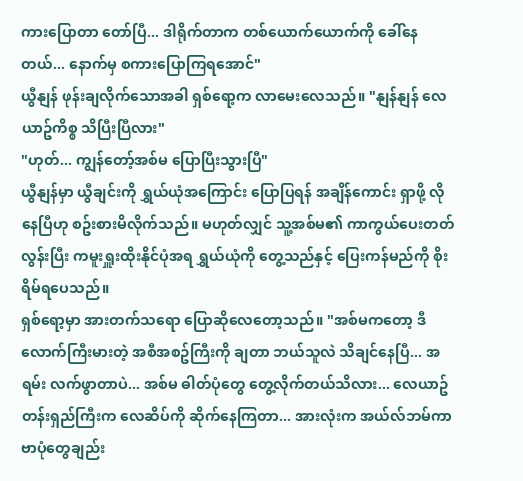ကားပြောတာ တော်ပြီ... ဒါရိုက်တာက တစ်ယောက်ယောက်ကို ခေါ်နေတယ်... နောက်မှ စကားပြောကြရအောင်"
ယွီနျန် ဖုန်းချလိုက်သောအခါ ရှစ်ရော့က လာမေးလေသည်။ "နျန်နျန် လေယာဥ်ကိစ္စ သိပြီးပြီလား"
"ဟုတ်... ကျွန်တော့်အစ်မ ပြောပြီးသွားပြီ"
ယွီနျန်မှာ ယွီချင်းကို ရွှယ်ယုံအကြောင်း ပြောပြရန် အချိန်ကောင်း ရှာဖို့ လိုနေပြီဟု စဥ်းစားမိလိုက်သည်။ မဟုတ်လျှင် သူ့အစ်မ၏ ကာကွယ်ပေးတတ်လွန်းပြီး ကမူးရှူးထိုးနိုင်ပုံအရ ရွှယ်ယုံကို တွေ့သည်နှင့် ပြေးကန်မည်ကို စိုးရိမ်ရပေသည်။
ရှစ်ရော့မှာ အားတက်သရော ပြောဆိုလေတော့သည်။ "အစ်မကတော့ ဒီလောက်ကြီးမားတဲ့ အစီအစဥ်ကြီးကို ချတာ ဘယ်သူလဲ သိချင်နေပြီ... အရမ်း လက်ဖွာတာပဲ... အစ်မ ဓါတ်ပုံတွေ တွေ့လိုက်တယ်သိလား... လေယာဥ်တန်းရှည်ကြီးက လေဆိပ်ကို ဆိုက်နေကြတာ... အားလုံးက အယ်လ်ဘမ်ကာဗာပုံတွေချည်း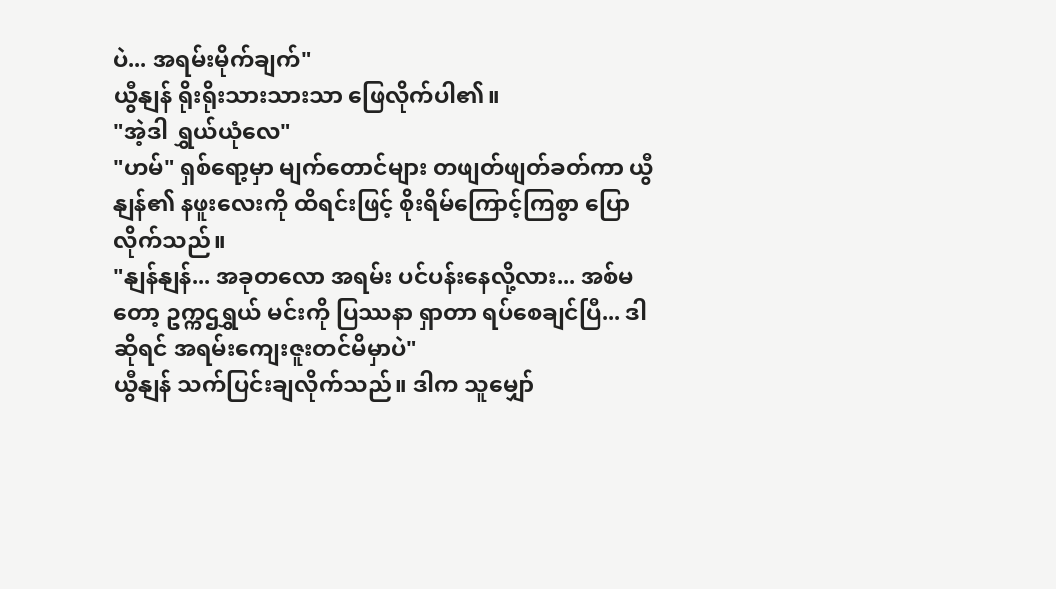ပဲ... အရမ်းမိုက်ချက်"
ယွီနျန် ရိုးရိုးသားသားသာ ဖြေလိုက်ပါ၏။
"အဲ့ဒါ ရွှယ်ယုံလေ"
"ဟမ်" ရှစ်ရော့မှာ မျက်တောင်များ တဖျတ်ဖျတ်ခတ်ကာ ယွီနျန်၏ နဖူးလေးကို ထိရင်းဖြင့် စိုးရိမ်ကြောင့်ကြစွာ ပြောလိုက်သည်။
"နျန်နျန်... အခုတလော အရမ်း ပင်ပန်းနေလို့လား... အစ်မတော့ ဥက္ကဌရွှယ် မင်းကို ပြဿနာ ရှာတာ ရပ်စေချင်ပြီ... ဒါဆိုရင် အရမ်းကျေးဇူးတင်မိမှာပဲ"
ယွီနျန် သက်ပြင်းချလိုက်သည်။ ဒါက သူမျှော်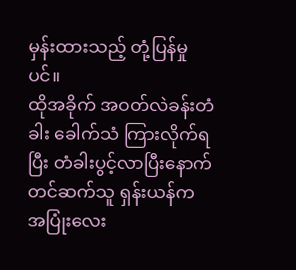မှန်းထားသည့် တုံ့ပြန်မှုပင်။
ထိုအခိုက် အဝတ်လဲခန်းတံခါး ခေါက်သံ ကြားလိုက်ရပြီး တံခါးပွင့်လာပြီးနောက် တင်ဆက်သူ ရှန်းယန်က အပြုံးလေး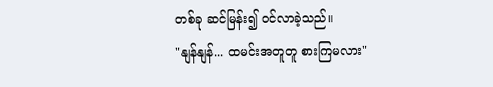တစ်ခု ဆင်မြန်း၍ ဝင်လာခဲ့သည်။
"နျန်နျန်... ထမင်းအတူတူ စားကြမလား"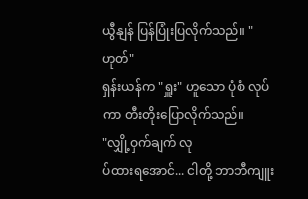ယွီနျန် ပြန်ပြုံးပြလိုက်သည်။ "ဟုတ်"
ရှန်းယန်က "ရှူး" ဟူသော ပုံစံ လုပ်ကာ တီးတိုးပြောလိုက်သည်။
"လျှို့ဝှက်ချက် လု
ပ်ထားရအောင်... ငါတို့ ဘာဘီကျူး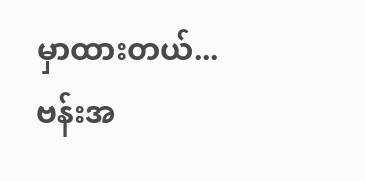မှာထားတယ်... ဗန်းအ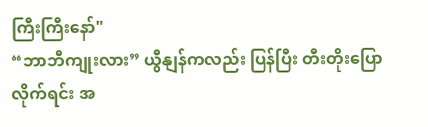ကြီးကြီးနော်"
“ဘာဘီကျုးလား” ယွီနျန်ကလည်း ပြန်ပြီး တီးတိုးပြောလိုက်ရင်း အ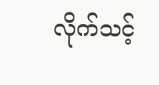လိုက်သင့်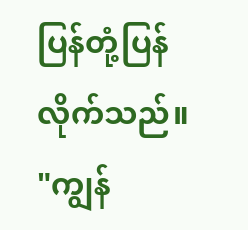ပြန်တုံ့ပြန်လိုက်သည်။
"ကျွန်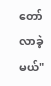တော် လာခဲ့မယ်"